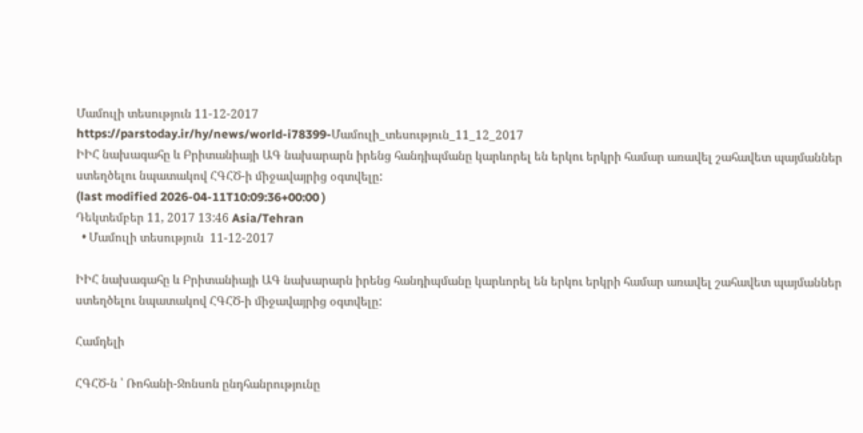Մամուլի տեսություն 11-12-2017
https://parstoday.ir/hy/news/world-i78399-Մամուլի_տեսություն_11_12_2017
ԻԻՀ նախագահը և Բրիտանիայի ԱԳ նախարարն իրենց հանդիպմանը կարևորել են երկու երկրի համար առավել շահավետ պայմաններ ստեղծելու նպատակով ՀԳՀԾ-ի միջավայրից օգտվելը:
(last modified 2026-04-11T10:09:36+00:00 )
Դեկտեմբեր 11, 2017 13:46 Asia/Tehran
  • Մամուլի տեսություն  11-12-2017

ԻԻՀ նախագահը և Բրիտանիայի ԱԳ նախարարն իրենց հանդիպմանը կարևորել են երկու երկրի համար առավել շահավետ պայմաններ ստեղծելու նպատակով ՀԳՀԾ-ի միջավայրից օգտվելը:

Համդելի

ՀԳՀԾ-ն ՝ Ռոհանի-Ջոնսոն ընդհանրությունը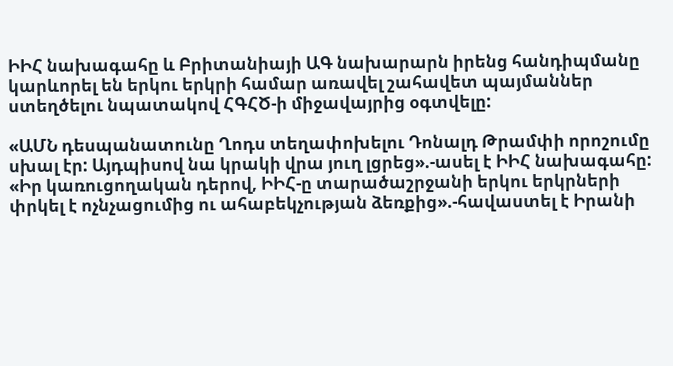ԻԻՀ նախագահը և Բրիտանիայի ԱԳ նախարարն իրենց հանդիպմանը կարևորել են երկու երկրի համար առավել շահավետ պայմաններ ստեղծելու նպատակով ՀԳՀԾ-ի միջավայրից օգտվելը:

«ԱՄՆ դեսպանատունը Ղոդս տեղափոխելու Դոնալդ Թրամփի որոշումը սխալ էր: Այդպիսով նա կրակի վրա յուղ լցրեց».-ասել է ԻԻՀ նախագահը: «Իր կառուցողական դերով, ԻԻՀ-ը տարածաշրջանի երկու երկրների փրկել է ոչնչացումից ու ահաբեկչության ձեռքից».-հավաստել է Իրանի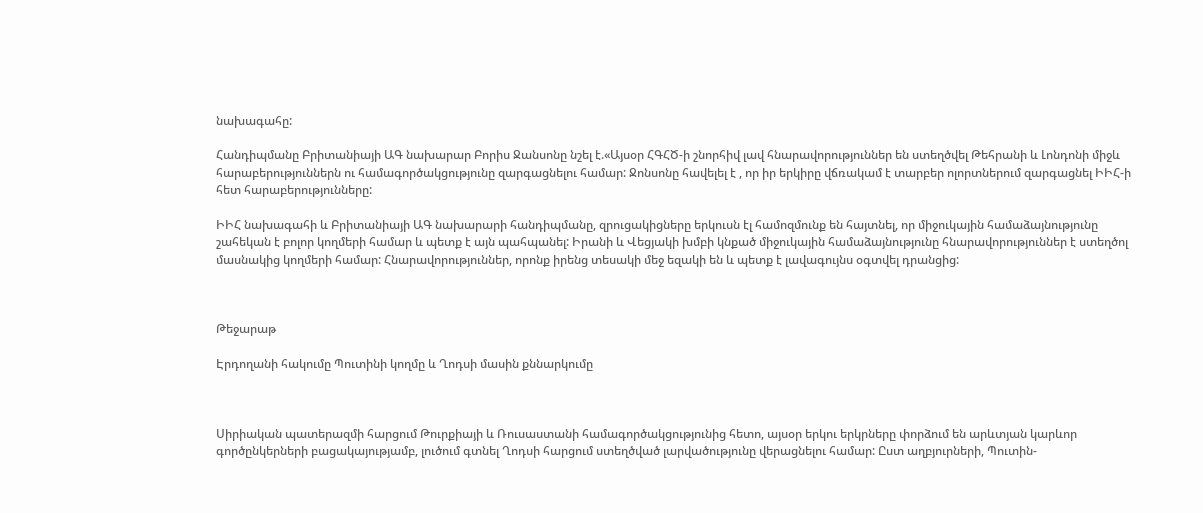նախագահը:

Հանդիպմանը Բրիտանիայի ԱԳ նախարար Բորիս Ջանսոնը նշել է.«Այսօր ՀԳՀԾ-ի շնորհիվ լավ հնարավորություններ են ստեղծվել Թեհրանի և Լոնդոնի միջև հարաբերություններն ու համագործակցությունը զարգացնելու համար: Ջոնսոնը հավելել է , որ իր երկիրը վճռակամ է տարբեր ոլորտներում զարգացնել ԻԻՀ-ի հետ հարաբերությունները:

ԻԻՀ նախագահի և Բրիտանիայի ԱԳ նախարարի հանդիպմանը, զրուցակիցները երկուսն էլ համոզմունք են հայտնել, որ միջուկային համաձայնությունը շահեկան է բոլոր կողմերի համար և պետք է այն պահպանել: Իրանի և Վեցյակի խմբի կնքած միջուկային համաձայնությունը հնարավորություններ է ստեղծոլ մասնակից կողմերի համար: Հնարավորություններ, որոնք իրենց տեսակի մեջ եզակի են և պետք է լավագույնս օգտվել դրանցից:



Թեջարաթ

Էրդողանի հակումը Պուտինի կողմը և Ղոդսի մասին քննարկումը



Սիրիական պատերազմի հարցում Թուրքիայի և Ռուսաստանի համագործակցությունից հետո, այսօր երկու երկրները փորձում են արևտյան կարևոր գործընկերների բացակայությամբ, լուծում գտնել Ղոդսի հարցում ստեղծված լարվածությունը վերացնելու համար: Ըստ աղբյուրների, Պուտին-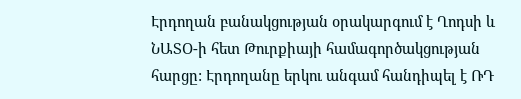Էրդողան բանակցության օրակարգում է Ղոդսի և ՆԱՏՕ-ի հետ Թուրքիայի համագործակցության հարցը: Էրդողանը երկու անգամ հանդիպել է ՌԴ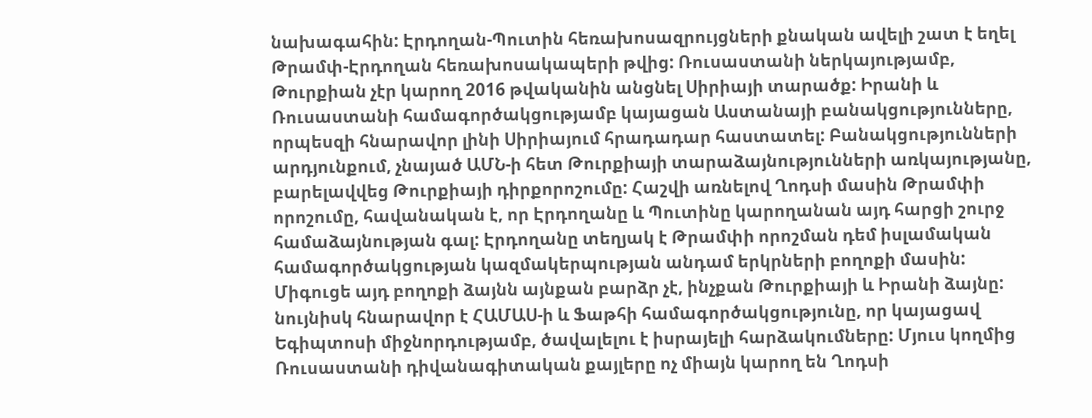նախագահին: Էրդողան-Պուտին հեռախոսազրույցների քնական ավելի շատ է եղել Թրամփ-Էրդողան հեռախոսակապերի թվից: Ռուսաստանի ներկայությամբ, Թուրքիան չէր կարող 2016 թվականին անցնել Սիրիայի տարածք: Իրանի և Ռուսաստանի համագործակցությամբ կայացան Աստանայի բանակցությունները, որպեսզի հնարավոր լինի Սիրիայում հրադադար հաստատել: Բանակցությունների արդյունքում, չնայած ԱՄՆ-ի հետ Թուրքիայի տարաձայնությունների առկայությանը, բարելավվեց Թուրքիայի դիրքորոշումը: Հաշվի առնելով Ղոդսի մասին Թրամփի որոշումը, հավանական է, որ Էրդողանը և Պուտինը կարողանան այդ հարցի շուրջ համաձայնության գալ: Էրդողանը տեղյակ է Թրամփի որոշման դեմ իսլամական համագործակցության կազմակերպության անդամ երկրների բողոքի մասին: Միգուցե այդ բողոքի ձայնն այնքան բարձր չէ, ինչքան Թուրքիայի և Իրանի ձայնը: նույնիսկ հնարավոր է ՀԱՄԱՍ-ի և Ֆաթհի համագործակցությունը, որ կայացավ Եգիպտոսի միջնորդությամբ, ծավալելու է իսրայելի հարձակումները: Մյուս կողմից Ռուսաստանի դիվանագիտական քայլերը ոչ միայն կարող են Ղոդսի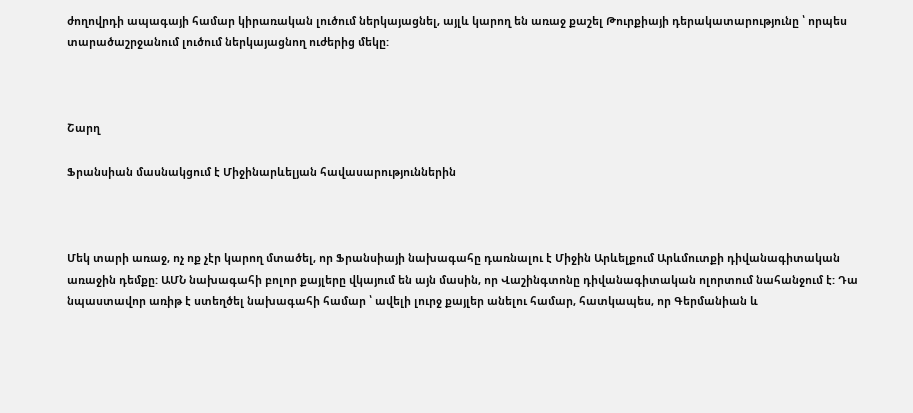ժողովրդի ապագայի համար կիրառական լուծում ներկայացնել, այլև կարող են առաջ քաշել Թուրքիայի դերակատարությունը ՝ որպես տարածաշրջանում լուծում ներկայացնող ուժերից մեկը:



Շարղ

Ֆրանսիան մասնակցում է Միջինարևելյան հավասարություններին



Մեկ տարի առաջ, ոչ ոք չէր կարող մտածել, որ Ֆրանսիայի նախագահը դառնալու է Միջին Արևելքում Արևմուտքի դիվանագիտական առաջին դեմքը: ԱՄՆ նախագահի բոլոր քայլերը վկայում են այն մասին, որ Վաշինգտոնը դիվանագիտական ոլորտում նահանջում է: Դա նպաստավոր առիթ է ստեղծել նախագահի համար ՝ ավելի լուրջ քայլեր անելու համար, հատկապես, որ Գերմանիան և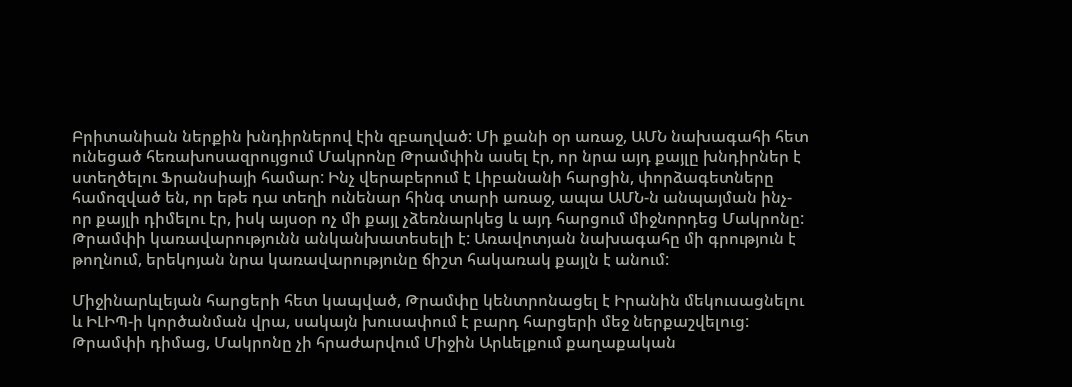Բրիտանիան ներքին խնդիրներով էին զբաղված: Մի քանի օր առաջ, ԱՄՆ նախագահի հետ ունեցած հեռախոսազրույցում Մակրոնը Թրամփին ասել էր, որ նրա այդ քայլը խնդիրներ է ստեղծելու Ֆրանսիայի համար: Ինչ վերաբերում է Լիբանանի հարցին, փորձագետները համոզված են, որ եթե դա տեղի ունենար հինգ տարի առաջ, ապա ԱՄՆ-ն անպայման ինչ-որ քայլի դիմելու էր, իսկ այսօր ոչ մի քայլ չձեռնարկեց և այդ հարցում միջնորդեց Մակրոնը: Թրամփի կառավարությունն անկանխատեսելի է: Առավոտյան նախագահը մի գրություն է թողնում, երեկոյան նրա կառավարությունը ճիշտ հակառակ քայլն է անում:

Միջինարևլեյան հարցերի հետ կապված, Թրամփը կենտրոնացել է Իրանին մեկուսացնելու և ԻԼԻՊ-ի կործանման վրա, սակայն խուսափում է բարդ հարցերի մեջ ներքաշվելուց: Թրամփի դիմաց, Մակրոնը չի հրաժարվում Միջին Արևելքում քաղաքական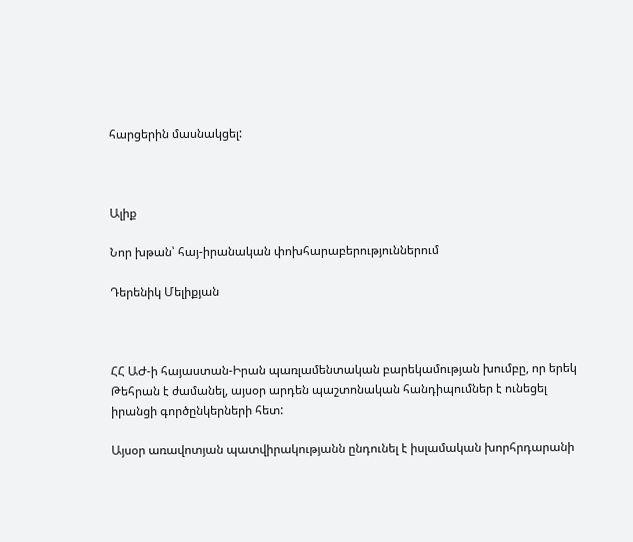հարցերին մասնակցել:



Ալիք

Նոր խթան՝ հայ-իրանական փոխհարաբերություններում

Դերենիկ Մելիքյան



ՀՀ ԱԺ-ի հայաստան-Իրան պառլամենտական բարեկամության խումբը, որ երեկ Թեհրան է ժամանել, այսօր արդեն պաշտոնական հանդիպումներ է ունեցել իրանցի գործընկերների հետ:

Այսօր առավոտյան պատվիրակությանն ընդունել է իսլամական խորհրդարանի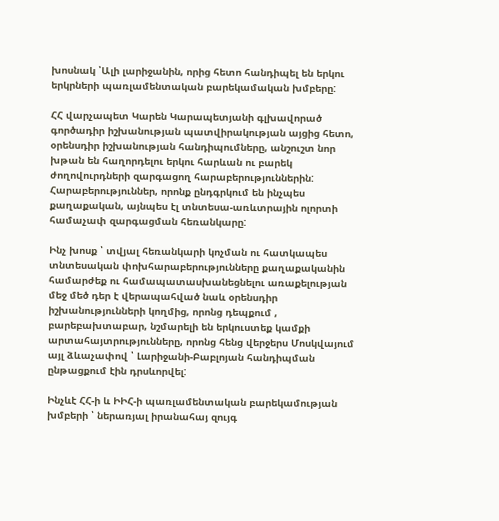խոսնակ ՝Ալի լարիջանին, որից հետո հանդիպել են երկու երկրների պառլամենտական բարեկամական խմբերը:

ՀՀ վարչապետ Կարեն Կարապետյանի գլխավորած գործադիր իշխանության պատվիրակության այցից հետո, օրենսդիր իշխանության հանդիպումները, անշուշտ նոր խթան են հաղորդելու երկու հարևան ու բարեկ ժողովուրդների զարգացող հարաբերություններին: Հարաբերություններ, որոնք ընդգրկում են ինչպես քաղաքական, այնպես էլ տնտեսա-առևտրային ոլորտի համաչափ զարգացման հեռանկարը:

Ինչ խոսք ՝ տվյալ հեռանկարի կոչման ու հատկապես տնտեսական փոխհարաբերությունները քաղաքականին համարժեք ու համապատասխանեցնելու առաքելության մեջ մեծ դեր է վերապահված նաև օրենսդիր իշխանությունների կողմից, որոնց դեպքում , բարեբախտաբար, նշմարելի են երկուստեք կամքի արտահայտրությունները, որոնց հենց վերջերս Մոսկվայում այլ ձևաչափով ՝ Լարիջանի-Բաբլոյան հանդիպման ընթացքում էին դրսևորվել:

Ինչևէ ՀՀ-ի և ԻԻՀ-ի պառլամենտական բարեկամության խմբերի ՝ ներառյալ իրանահայ զույգ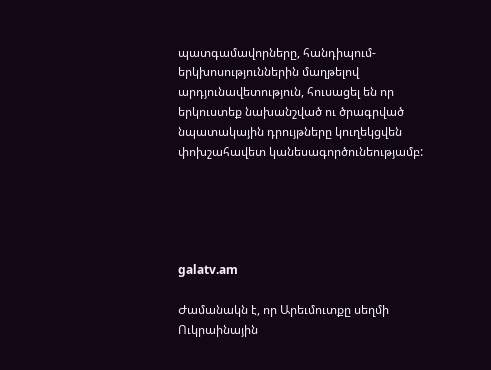պատգամավորները, հանդիպում-երկխոսություններին մաղթելով արդյունավետություն, հուսացել են որ երկուստեք նախանշված ու ծրագրված նպատակային դրույթները կուղեկցվեն փոխշահավետ կանեսագործունեությամբ:





galatv.am

Ժամանակն է, որ Արեւմուտքը սեղմի Ուկրաինային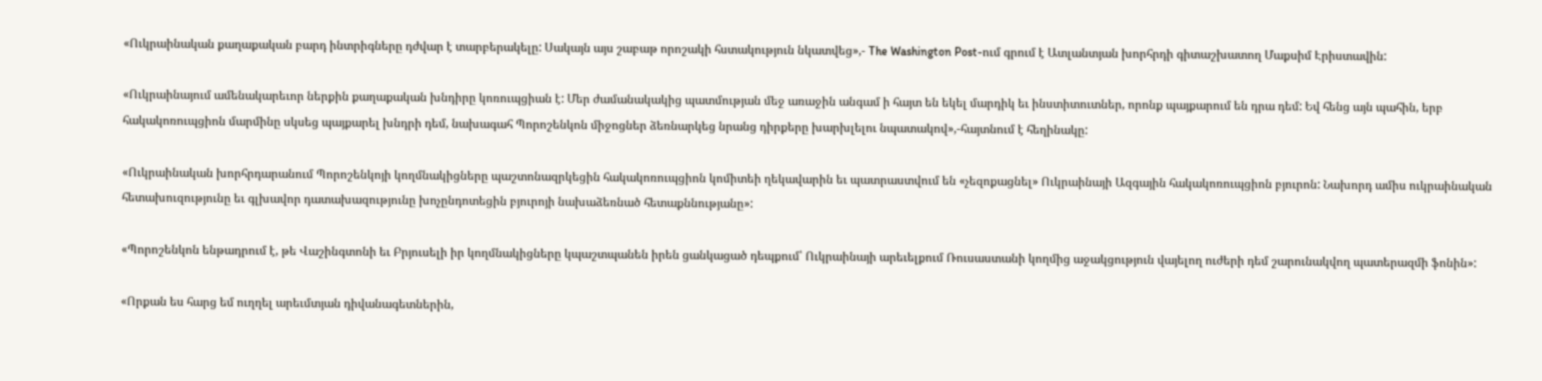«Ուկրաինական քաղաքական բարդ ինտրիգները դժվար է տարբերակելը: Սակայն այս շաբաթ որոշակի հստակություն նկատվեց»,- The Washington Post-ում գրում է Ատլանտյան խորհրդի գիտաշխատող Մաքսիմ Էրիստավին:

«Ուկրաինայում ամենակարեւոր ներքին քաղաքական խնդիրը կոռուպցիան է: Մեր ժամանակակից պատմության մեջ առաջին անգամ ի հայտ են եկել մարդիկ եւ ինստիտուտներ, որոնք պայքարում են դրա դեմ: Եվ հենց այն պահին, երբ հակակոռուպցիոն մարմինը սկսեց պայքարել խնդրի դեմ, նախագահ Պորոշենկոն միջոցներ ձեռնարկեց նրանց դիրքերը խարխլելու նպատակով»,-հայտնում է հեղինակը:

«Ուկրաինական խորհրդարանում Պորոշենկոյի կողմնակիցները պաշտոնազրկեցին հակակոռուպցիոն կոմիտեի ղեկավարին եւ պատրաստվում են «չեզոքացնել» Ուկրաինայի Ազգային հակակոռուպցիոն բյուրոն: Նախորդ ամիս ուկրաինական հետախուզությունը եւ գլխավոր դատախազությունը խոչընդոտեցին բյուրոյի նախաձեռնած հետաքննությանը»:

«Պորոշենկոն ենթադրում է, թե Վաշինգտոնի եւ Բրյուսելի իր կողմնակիցները կպաշտպանեն իրեն ցանկացած դեպքում՝ Ուկրաինայի արեւելքում Ռուսաստանի կողմից աջակցություն վայելող ուժերի դեմ շարունակվող պատերազմի ֆոնին»:

«Որքան ես հարց եմ ուղղել արեւմտյան դիվանագետներին,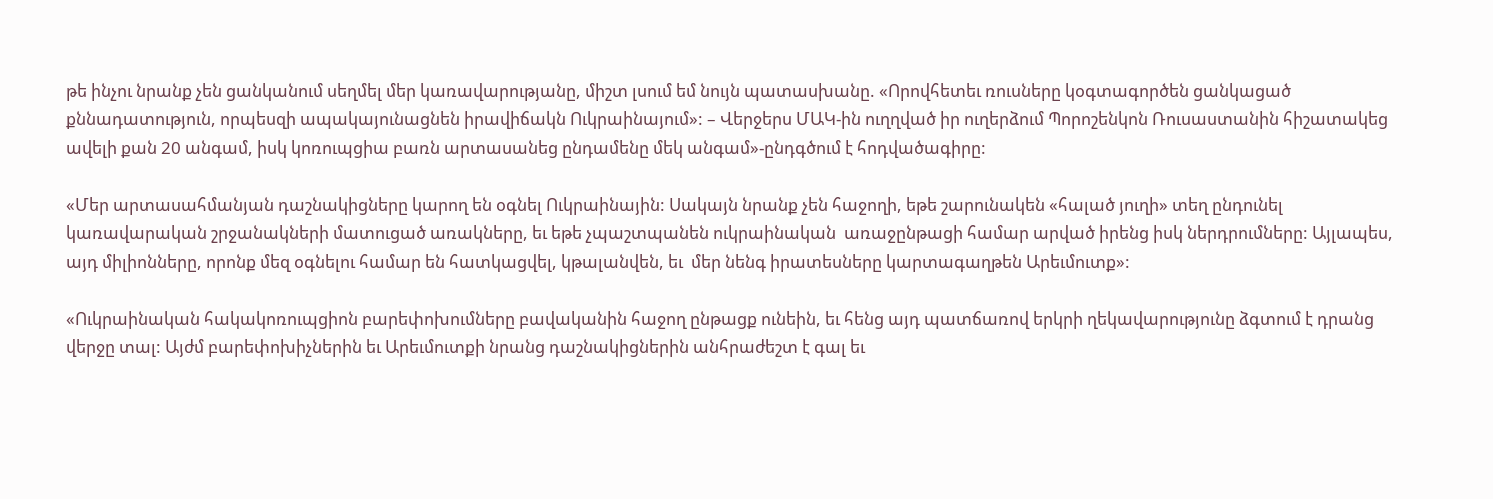թե ինչու նրանք չեն ցանկանում սեղմել մեր կառավարությանը, միշտ լսում եմ նույն պատասխանը. «Որովհետեւ ռուսները կօգտագործեն ցանկացած քննադատություն, որպեսզի ապակայունացնեն իրավիճակն Ուկրաինայում»: – Վերջերս ՄԱԿ-ին ուղղված իր ուղերձում Պորոշենկոն Ռուսաստանին հիշատակեց ավելի քան 20 անգամ, իսկ կոռուպցիա բառն արտասանեց ընդամենը մեկ անգամ»-ընդգծում է հոդվածագիրը:

«Մեր արտասահմանյան դաշնակիցները կարող են օգնել Ուկրաինային: Սակայն նրանք չեն հաջողի, եթե շարունակեն «հալած յուղի» տեղ ընդունել կառավարական շրջանակների մատուցած առակները, եւ եթե չպաշտպանեն ուկրաինական  առաջընթացի համար արված իրենց իսկ ներդրումները: Այլապես, այդ միլիոնները, որոնք մեզ օգնելու համար են հատկացվել, կթալանվեն, եւ  մեր նենգ իրատեսները կարտագաղթեն Արեւմուտք»:

«Ուկրաինական հակակոռուպցիոն բարեփոխումները բավականին հաջող ընթացք ունեին, եւ հենց այդ պատճառով երկրի ղեկավարությունը ձգտում է դրանց վերջը տալ: Այժմ բարեփոխիչներին եւ Արեւմուտքի նրանց դաշնակիցներին անհրաժեշտ է գալ եւ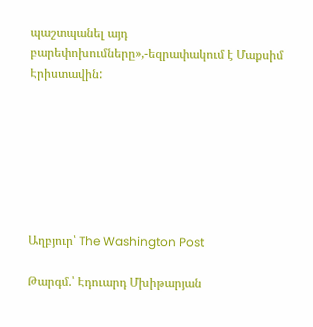պաշտպանել այդ բարեփոխումները»,-եզրափակում է Մաքսիմ Էրիստավին:







Աղբյուր՝ The Washington Post

Թարգմ.՝ Էդուարդ Մխիթարյան